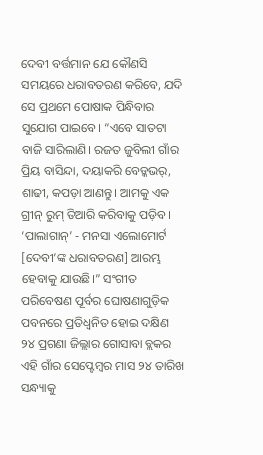ଦେବୀ ବର୍ତ୍ତମାନ ଯେ କୌଣସି ସମୟରେ ଧରାବତରଣ କରିବେ, ଯଦି ସେ ପ୍ରଥମେ ପୋଷାକ ପିନ୍ଧିବାର ସୁଯୋଗ ପାଇବେ। “ଏବେ ସାତଟା ବାଜି ସାରିଲାଣି। ରଜତ ଜୁବିଲୀ ଗାଁର ପ୍ରିୟ ବାସିନ୍ଦା, ଦୟାକରି ବେଡ୍କଭର୍, ଶାଢୀ, କପଡ଼ା ଆଣନ୍ତୁ। ଆମକୁ ଏକ ଗ୍ରୀନ୍ ରୁମ୍ ତିଆରି କରିବାକୁ ପଡ଼ିବ। ‘ପାଲାଗାନ୍’ - ମନସା ଏଲୋମୋର୍ଟ [ଦେବୀ’ଙ୍କ ଧରାବତରଣ] ଆରମ୍ଭ ହେବାକୁ ଯାଉଛି।” ସଂଗୀତ ପରିବେଷଣ ପୂର୍ବର ଘୋଷଣାଗୁଡ଼ିକ ପବନରେ ପ୍ରତିଧ୍ୱନିତ ହୋଇ ଦକ୍ଷିଣ ୨୪ ପ୍ରଗଣା ଜିଲ୍ଲାର ଗୋସାବା ବ୍ଲକର ଏହି ଗାଁର ସେପ୍ଟେମ୍ବର ମାସ ୨୪ ତାରିଖ ସନ୍ଧ୍ୟାକୁ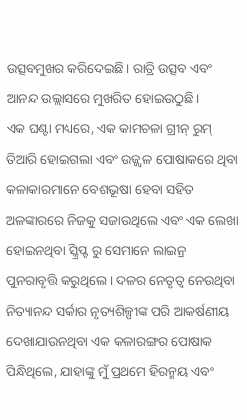ଉତ୍ସବମୁଖର କରିଦେଇଛି। ରାତ୍ରି ଉତ୍ସବ ଏବଂ ଆନନ୍ଦ ଉଲ୍ଲାସରେ ମୁଖରିତ ହୋଇଉଠୁଛି।
ଏକ ଘଣ୍ଟା ମଧ୍ୟରେ, ଏକ କାମଚଳା ଗ୍ରୀନ୍ ରୁମ୍ ତିଆରି ହୋଇଗଲା ଏବଂ ଉଜ୍ଜ୍ୱଳ ପୋଷାକରେ ଥିବା କଳାକାରମାନେ ବେଶଭୂଷା ହେବା ସହିତ ଅଳଙ୍କାରରେ ନିଜକୁ ସଜାଉଥିଲେ ଏବଂ ଏକ ଲେଖା ହୋଇନଥିବା ସ୍କ୍ରିପ୍ଟ ରୁ ସେମାନେ ଲାଇନ୍ର ପୁନରାବୃତ୍ତି କରୁଥିଲେ। ଦଳର ନେତୃତ୍ୱ ନେଉଥିବା ନିତ୍ୟାନନ୍ଦ ସର୍କାର ନୃତ୍ୟଶିଳ୍ପୀଙ୍କ ପରି ଆକର୍ଷଣୀୟ ଦେଖାଯାଉନଥିବା ଏକ କଳାରଙ୍ଗର ପୋଷାକ ପିନ୍ଧିଥିଲେ, ଯାହାଙ୍କୁ ମୁଁ ପ୍ରଥମେ ହିରନ୍ମୟ ଏବଂ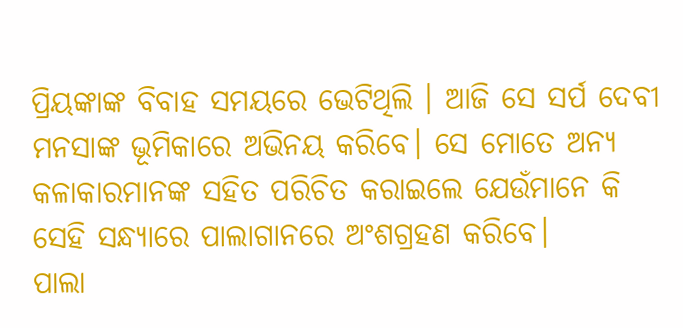ପ୍ରିୟଙ୍କାଙ୍କ ବିବାହ ସମୟରେ ଭେଟିଥିଲି । ଆଜି ସେ ସର୍ପ ଦେବୀ ମନସାଙ୍କ ଭୂମିକାରେ ଅଭିନୟ କରିବେ। ସେ ମୋତେ ଅନ୍ୟ କଳାକାରମାନଙ୍କ ସହିତ ପରିଚିତ କରାଇଲେ ଯେଉଁମାନେ କି ସେହି ସନ୍ଧ୍ୟାରେ ପାଲାଗାନରେ ଅଂଶଗ୍ରହଣ କରିବେ।
ପାଲା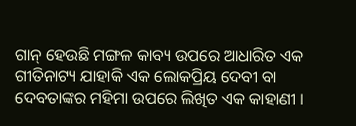ଗାନ୍ ହେଉଛି ମଙ୍ଗଳ କାବ୍ୟ ଉପରେ ଆଧାରିତ ଏକ ଗୀତିନାଟ୍ୟ ଯାହାକି ଏକ ଲୋକପ୍ରିୟ ଦେବୀ ବା ଦେବତାଙ୍କର ମହିମା ଉପରେ ଲିଖିତ ଏକ କାହାଣୀ ।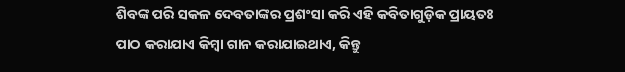ଶିବଙ୍କ ପରି ସକଳ ଦେବତାଙ୍କର ପ୍ରଶଂସା କରି ଏହି କବିତାଗୁଡ଼ିକ ପ୍ରାୟତଃ ପାଠ କରାଯାଏ କିମ୍ବା ଗାନ କରାଯାଇଥାଏ, କିନ୍ତୁ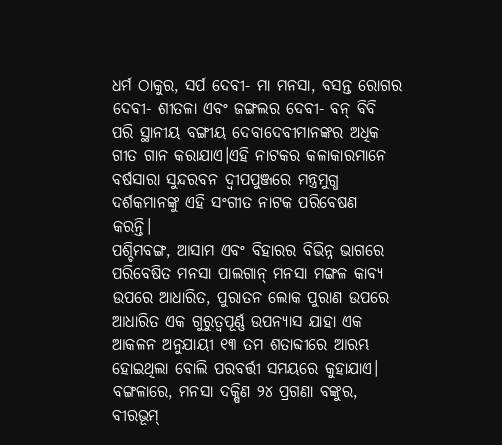ଧର୍ମ ଠାକୁର, ସର୍ପ ଦେବୀ- ମା ମନସା, ବସନ୍ତ ରୋଗର ଦେବୀ- ଶୀତଳା ଏବଂ ଜଙ୍ଗଲର ଦେବୀ- ବନ୍ ବିବି ପରି ସ୍ଥାନୀୟ ବଙ୍ଗୀୟ ଦେବାଦେବୀମାନଙ୍କର ଅଧିକ ଗୀତ ଗାନ କରାଯାଏ।ଏହି ନାଟକର କଳାକାରମାନେ ବର୍ଷସାରା ସୁନ୍ଦରବନ ଦ୍ୱୀପପୁଞ୍ଜରେ ମନ୍ତ୍ରମୁଗ୍ଧ ଦର୍ଶକମାନଙ୍କୁ ଏହି ସଂଗୀତ ନାଟକ ପରିବେଷଣ କରନ୍ତି।
ପଶ୍ଚିମବଙ୍ଗ, ଆସାମ ଏବଂ ବିହାରର ବିଭିନ୍ନ ଭାଗରେ ପରିବେଷିତ ମନସା ପାଲଗାନ୍ ମନସା ମଙ୍ଗଳ କାବ୍ୟ ଉପରେ ଆଧାରିତ, ପୁରାତନ ଲୋକ ପୁରାଣ ଉପରେ ଆଧାରିତ ଏକ ଗୁରୁତ୍ୱପୂର୍ଣ୍ଣ ଉପନ୍ୟାସ ଯାହା ଏକ ଆକଳନ ଅନୁଯାୟୀ ୧୩ ତମ ଶତାବ୍ଦୀରେ ଆରମ୍ଭ ହୋଇଥିଲା ବୋଲି ପରବର୍ତ୍ତୀ ସମୟରେ କୁହାଯାଏ। ବଙ୍ଗଳାରେ, ମନସା ଦକ୍ଷିଣ ୨୪ ପ୍ରଗଣା ବଙ୍କୁର, ବୀରଭୂମ୍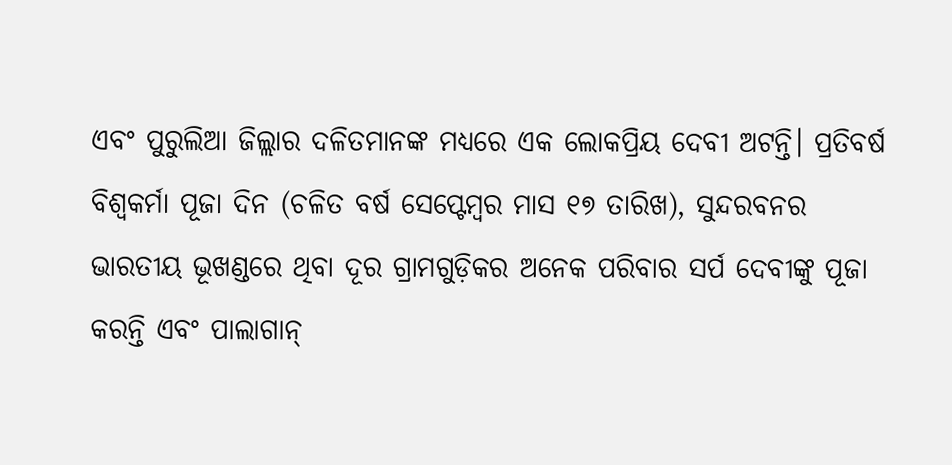ଏବଂ ପୁରୁଲିଆ ଜିଲ୍ଲାର ଦଳିତମାନଙ୍କ ମଧ୍ୟରେ ଏକ ଲୋକପ୍ରିୟ ଦେବୀ ଅଟନ୍ତି। ପ୍ରତିବର୍ଷ ବିଶ୍ୱକର୍ମା ପୂଜା ଦିନ (ଚଳିତ ବର୍ଷ ସେପ୍ଟେମ୍ବର ମାସ ୧୭ ତାରିଖ), ସୁନ୍ଦରବନର ଭାରତୀୟ ଭୂଖଣ୍ଡରେ ଥିବା ଦୂର ଗ୍ରାମଗୁଡ଼ିକର ଅନେକ ପରିବାର ସର୍ପ ଦେବୀଙ୍କୁ ପୂଜା କରନ୍ତି ଏବଂ ପାଲାଗାନ୍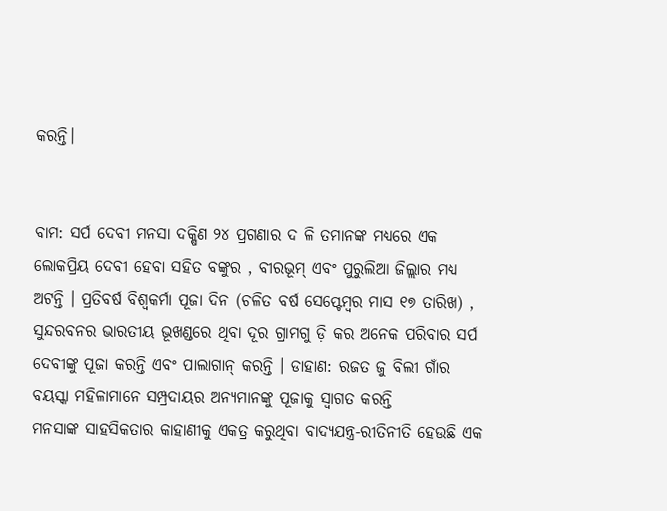କରନ୍ତି।


ବାମ: ସର୍ପ ଦେବୀ ମନସା ଦକ୍ଷିଣ ୨୪ ପ୍ରଗଣାର ଦ ଳି ତମାନଙ୍କ ମଧ୍ୟରେ ଏକ ଲୋକପ୍ରିୟ ଦେବୀ ହେବା ସହିତ ବଙ୍କୁର , ବୀରଭୂମ୍ ଏବଂ ପୁରୁଲିଆ ଜିଲ୍ଲାର ମଧ୍ୟ ଅଟନ୍ତି । ପ୍ରତିବର୍ଷ ବିଶ୍ୱକର୍ମା ପୂଜା ଦିନ (ଚଳିତ ବର୍ଷ ସେପ୍ଟେମ୍ବର ମାସ ୧୭ ତାରିଖ) , ସୁନ୍ଦରବନର ଭାରତୀୟ ଭୂଖଣ୍ଡରେ ଥିବା ଦୂର ଗ୍ରାମଗୁ ଡ଼ି କର ଅନେକ ପରିବାର ସର୍ପ ଦେବୀଙ୍କୁ ପୂଜା କରନ୍ତି ଏବଂ ପାଲାଗାନ୍ କରନ୍ତି । ଡାହାଣ: ରଜତ ଜୁ ବିଲୀ ଗାଁର ବୟସ୍କା ମହିଳାମାନେ ସମ୍ପ୍ରଦାୟର ଅନ୍ୟମାନଙ୍କୁ ପୂଜାକୁ ସ୍ୱାଗତ କରନ୍ତି
ମନସାଙ୍କ ସାହସିକତାର କାହାଣୀକୁ ଏକତ୍ର କରୁଥିବା ବାଦ୍ୟଯନ୍ତ୍ର-ରୀତିନୀତି ହେଉଛି ଏକ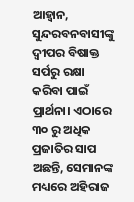ଆହ୍ୱାନ, ସୁନ୍ଦରବନବାସୀଙ୍କୁ ଦ୍ୱୀପର ବିଷାକ୍ତ ସର୍ପରୁ ରକ୍ଷା କରିବା ପାଇଁ ପ୍ରାର୍ଥନା। ଏଠାରେ ୩୦ ରୁ ଅଧିକ ପ୍ରଜାତିର ସାପ ଅଛନ୍ତି, ସେମାନଙ୍କ ମଧ୍ୟରେ ଅହିରାଜ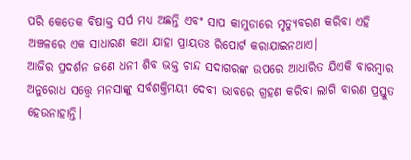ପରି କେତେକ ବିଷାକ୍ତ ସର୍ପ ମଧ୍ୟ ଅଛନ୍ତି ଏବଂ ସାପ କାମୁଡାରେ ମୃତ୍ୟୁବରଣ କରିବା ଏହି ଅଞ୍ଚଳରେ ଏକ ସାଧାରଣ କଥା ଯାହା ପ୍ରାୟତଃ ରିପୋର୍ଟ କରାଯାଇନଥାଏ।
ଆଜିର ପ୍ରଦର୍ଶନ ଜଣେ ଧନୀ ଶିବ ଭକ୍ତ ଚାନ୍ଦ ସଦାଗରଙ୍କ ଉପରେ ଆଧାରିତ ଯିଏକି ବାରମ୍ବାର ଅନୁରୋଧ ସତ୍ତ୍ୱେ ମନସାଙ୍କୁ ସର୍ବଶକ୍ତିମୟୀ ଦେବୀ ଭାବରେ ଗ୍ରହଣ କରିବା ଲାଗି ବାରଣ ପ୍ରସ୍ତୁତ ହେଉନାହାନ୍ତି।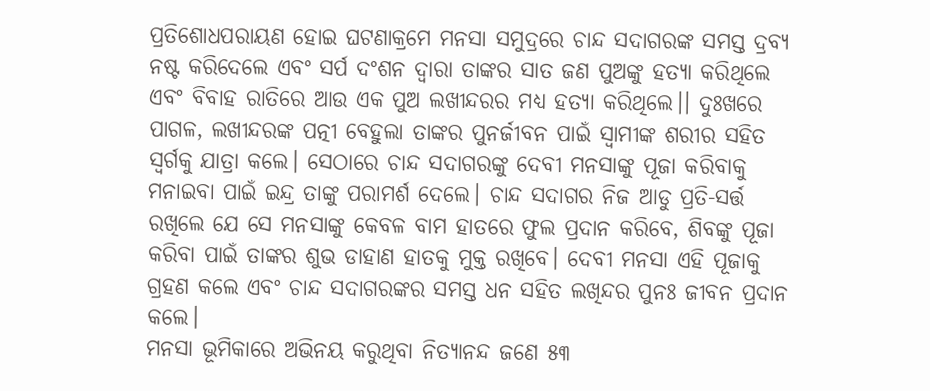ପ୍ରତିଶୋଧପରାୟଣ ହୋଇ ଘଟଣାକ୍ରମେ ମନସା ସମୁଦ୍ରରେ ଚାନ୍ଦ ସଦାଗରଙ୍କ ସମସ୍ତ ଦ୍ରବ୍ୟ ନଷ୍ଟ କରିଦେଲେ ଏବଂ ସର୍ପ ଦଂଶନ ଦ୍ୱାରା ତାଙ୍କର ସାତ ଜଣ ପୁଅଙ୍କୁ ହତ୍ୟା କରିଥିଲେ ଏବଂ ବିବାହ ରାତିରେ ଆଉ ଏକ ପୁଅ ଲଖୀନ୍ଦରର ମଧ୍ୟ ହତ୍ୟା କରିଥିଲେ।। ଦୁଃଖରେ ପାଗଳ, ଲଖୀନ୍ଦରଙ୍କ ପତ୍ନୀ ବେହୁଲା ତାଙ୍କର ପୁନର୍ଜୀବନ ପାଇଁ ସ୍ୱାମୀଙ୍କ ଶରୀର ସହିତ ସ୍ୱର୍ଗକୁ ଯାତ୍ରା କଲେ। ସେଠାରେ ଚାନ୍ଦ ସଦାଗରଙ୍କୁ ଦେବୀ ମନସାଙ୍କୁ ପୂଜା କରିବାକୁ ମନାଇବା ପାଇଁ ଇନ୍ଦ୍ର ତାଙ୍କୁ ପରାମର୍ଶ ଦେଲେ। ଚାନ୍ଦ ସଦାଗର ନିଜ ଆଡୁ ପ୍ରତି-ସର୍ତ୍ତ ରଖିଲେ ଯେ ସେ ମନସାଙ୍କୁ କେବଳ ବାମ ହାତରେ ଫୁଲ ପ୍ରଦାନ କରିବେ, ଶିବଙ୍କୁ ପୂଜା କରିବା ପାଇଁ ତାଙ୍କର ଶୁଭ ଡାହାଣ ହାତକୁ ମୁକ୍ତ ରଖିବେ। ଦେବୀ ମନସା ଏହି ପୂଜାକୁ ଗ୍ରହଣ କଲେ ଏବଂ ଚାନ୍ଦ ସଦାଗରଙ୍କର ସମସ୍ତ ଧନ ସହିତ ଲଖିନ୍ଦର ପୁନଃ ଜୀବନ ପ୍ରଦାନ କଲେ।
ମନସା ଭୂମିକାରେ ଅଭିନୟ କରୁଥିବା ନିତ୍ୟାନନ୍ଦ ଜଣେ ୫୩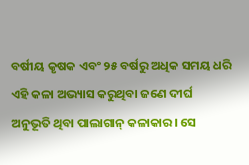ବର୍ଷୀୟ କୃଷକ ଏବଂ ୨୫ ବର୍ଷରୁ ଅଧିକ ସମୟ ଧରି ଏହି କଳା ଅଭ୍ୟାସ କରୁଥିବା ଜଣେ ଦୀର୍ଘ ଅନୁଭୂତି ଥିବା ପାଲାଗାନ୍ କଳାକାର। ସେ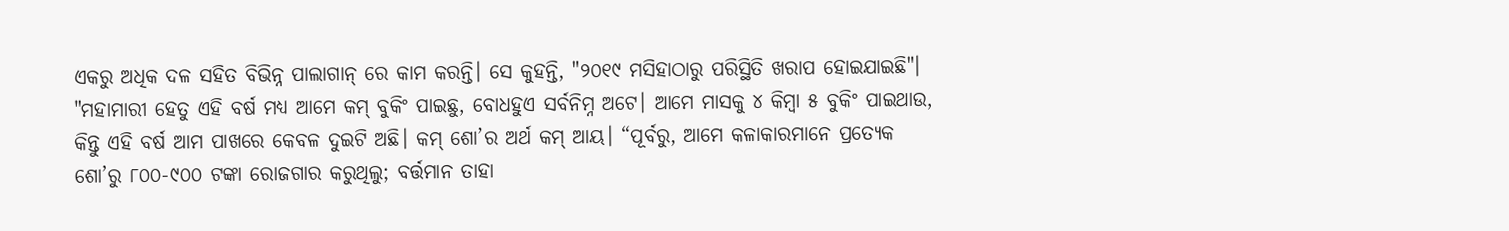ଏକରୁ ଅଧିକ ଦଳ ସହିତ ବିଭିନ୍ନ ପାଲାଗାନ୍ ରେ କାମ କରନ୍ତି। ସେ କୁହନ୍ତି, "୨୦୧୯ ମସିହାଠାରୁ ପରିସ୍ଥିତି ଖରାପ ହୋଇଯାଇଛି"। "ମହାମାରୀ ହେତୁ ଏହି ବର୍ଷ ମଧ୍ୟ ଆମେ କମ୍ ବୁକିଂ ପାଇଛୁ, ବୋଧହୁଏ ସର୍ବନିମ୍ନ ଅଟେ। ଆମେ ମାସକୁ ୪ କିମ୍ବା ୫ ବୁକିଂ ପାଇଥାଉ, କିନ୍ତୁ ଏହି ବର୍ଷ ଆମ ପାଖରେ କେବଳ ଦୁଇଟି ଅଛି। କମ୍ ଶୋ’ର ଅର୍ଥ କମ୍ ଆୟ। “ପୂର୍ବରୁ, ଆମେ କଳାକାରମାନେ ପ୍ରତ୍ୟେକ ଶୋ’ରୁ ୮୦୦-୯୦୦ ଟଙ୍କା ରୋଜଗାର କରୁଥିଲୁ; ବର୍ତ୍ତମାନ ତାହା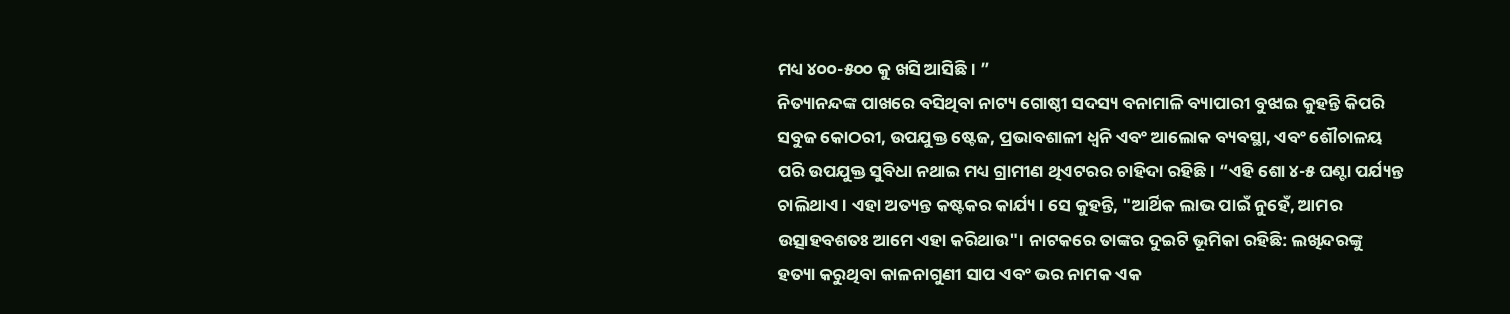ମଧ୍ୟ ୪୦୦-୫୦୦ କୁ ଖସି ଆସିଛି। ”
ନିତ୍ୟାନନ୍ଦଙ୍କ ପାଖରେ ବସିଥିବା ନାଟ୍ୟ ଗୋଷ୍ଠୀ ସଦସ୍ୟ ବନାମାଳି ବ୍ୟାପାରୀ ବୁଝାଇ କୁହନ୍ତି କିପରି ସବୁଜ କୋଠରୀ, ଉପଯୁକ୍ତ ଷ୍ଟେଜ, ପ୍ରଭାବଶାଳୀ ଧ୍ୱନି ଏବଂ ଆଲୋକ ବ୍ୟବସ୍ଥା, ଏବଂ ଶୌଚାଳୟ ପରି ଉପଯୁକ୍ତ ସୁବିଧା ନଥାଇ ମଧ୍ୟ ଗ୍ରାମୀଣ ଥିଏଟରର ଚାହିଦା ରହିଛି। “ଏହି ଶୋ ୪-୫ ଘଣ୍ଟା ପର୍ଯ୍ୟନ୍ତ ଚାଲିଥାଏ। ଏହା ଅତ୍ୟନ୍ତ କଷ୍ଟକର କାର୍ଯ୍ୟ। ସେ କୁହନ୍ତି, "ଆର୍ଥିକ ଲାଭ ପାଇଁ ନୁହେଁ, ଆମର ଉତ୍ସାହବଶତଃ ଆମେ ଏହା କରିଥାଉ"। ନାଟକରେ ତାଙ୍କର ଦୁଇଟି ଭୂମିକା ରହିଛି: ଲଖିନ୍ଦରଙ୍କୁ ହତ୍ୟା କରୁଥିବା କାଳନାଗୁଣୀ ସାପ ଏବଂ ଭର ନାମକ ଏକ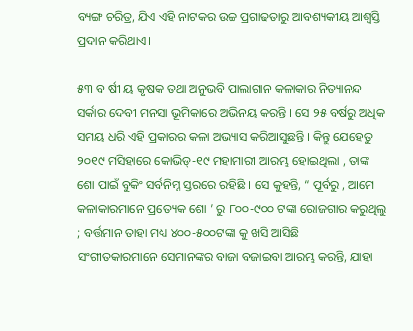ବ୍ୟଙ୍ଗ ଚରିତ୍ର, ଯିଏ ଏହି ନାଟକର ଉଚ୍ଚ ପ୍ରଗାଢତାରୁ ଆବଶ୍ୟକୀୟ ଆଶ୍ୱସ୍ତି ପ୍ରଦାନ କରିଥାଏ।

୫୩ ବ ର୍ଷୀ ୟ କୃଷକ ତଥା ଅନୁଭବି ପାଲାଗାନ କଳାକାର ନିତ୍ୟାନନ୍ଦ ସର୍କାର ଦେବୀ ମନସା ଭୂମିକାରେ ଅଭିନୟ କରନ୍ତି । ସେ ୨୫ ବର୍ଷରୁ ଅଧିକ ସମୟ ଧରି ଏହି ପ୍ରକାରର କଳା ଅଭ୍ୟାସ କରିଆସୁଛନ୍ତି । କିନ୍ତୁ ଯେହେତୁ ୨୦୧୯ ମସିହାରେ କୋଭିଡ୍-୧୯ ମହାମାରୀ ଆରମ୍ଭ ହୋଇଥିଲା , ତାଙ୍କ ଶୋ ପାଇଁ ବୁକିଂ ସର୍ବନିମ୍ନ ସ୍ତରରେ ରହିଛି । ସେ କୁହନ୍ତି, “ ପୂର୍ବରୁ , ଆମେ କଳାକାରମାନେ ପ୍ରତ୍ୟେକ ଶୋ ’ ରୁ ୮୦୦-୯୦୦ ଟଙ୍କା ରୋଜଗାର କରୁଥିଲୁ ; ବର୍ତ୍ତମାନ ତାହା ମଧ୍ୟ ୪୦୦-୫୦୦ଟଙ୍କା କୁ ଖସି ଆସିଛି
ସଂଗୀତକାରମାନେ ସେମାନଙ୍କର ବାଜା ବଜାଇବା ଆରମ୍ଭ କରନ୍ତି, ଯାହା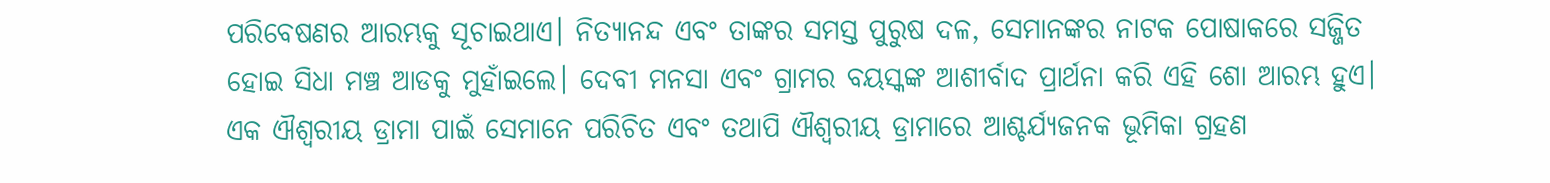ପରିବେଷଣର ଆରମ୍ଭକୁ ସୂଚାଇଥାଏ। ନିତ୍ୟାନନ୍ଦ ଏବଂ ତାଙ୍କର ସମସ୍ତ ପୁରୁଷ ଦଳ, ସେମାନଙ୍କର ନାଟକ ପୋଷାକରେ ସଜ୍ଜିତ ହୋଇ ସିଧା ମଞ୍ଚ ଆଡକୁ ମୁହାଁଇଲେ। ଦେବୀ ମନସା ଏବଂ ଗ୍ରାମର ବୟସ୍କଙ୍କ ଆଶୀର୍ବାଦ ପ୍ରାର୍ଥନା କରି ଏହି ଶୋ ଆରମ୍ଭ ହୁଏ। ଏକ ଐଶ୍ୱରୀୟ ଡ୍ରାମା ପାଇଁ ସେମାନେ ପରିଚିତ ଏବଂ ତଥାପି ଐଶ୍ୱରୀୟ ଡ୍ରାମାରେ ଆଶ୍ଚର୍ଯ୍ୟଜନକ ଭୂମିକା ଗ୍ରହଣ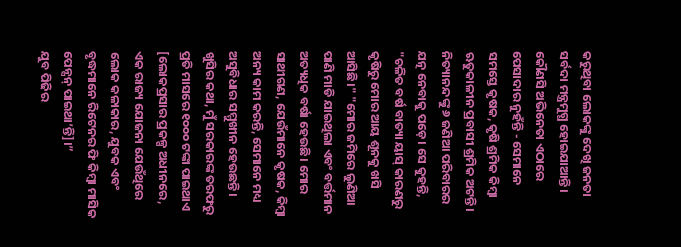କରୁଥିବା ଲୋକଙ୍କୁ ଦେଖି ଜନତା ସର୍ବଦା ମନ୍ତ୍ରମୁଗ୍ଧ ହୋଇଯାଆନ୍ତି। କୌଣସି ଅଭିନେତା ଏଠାରେ ପେସାଦାର ନୁହଁନ୍ତି - ସେମାନେ ସମସ୍ତେ କୃଷକ, କୃଷି ଶ୍ରମିକ କିମ୍ବା ଋତୁକାଳୀନ ପ୍ରବାସୀ ଶ୍ରମିକ ଅଟନ୍ତି।
ନିତ୍ୟାନନ୍ଦଙ୍କୁ ୬ ଜଣିଆ ପରିବାରର ଯତ୍ନ ନେବାକୁ ପଡ଼େ। ସେ କୁହନ୍ତି, "ଚଳିତ ବର୍ଷ ବାତ୍ୟା ୟାସ୍ କାରଣରୁ କୃଷିରୁ ମୋର ଆୟ ଶୂନକୁ ଖସି ଆସିଛି।" "ମୋର ଜମିରେ ଲୁଣିଆ ପାଣି ମାଡି ଯାଇଥିଲା ଏବଂ ବର୍ତ୍ତମାନ ଅତ୍ୟଧିକ ବର୍ଷା ହେଉଛି। ମୋର ସାଥୀଗଣ, ଯେଉଁମାନେ କୃଷକ, କିମ୍ବା ଅନ୍ୟ କାମ କରନ୍ତି, ସେମାନେ ମଧ୍ୟ ଅସୁବିଧାର ସମ୍ମୁଖୀନ ହେଉଛନ୍ତି। ଖୁସିର କଥା, ମୁଁ ସରକାରଙ୍କ ତରଫରୁ ପ୍ରତି ମାସରେ ୧୦୦୦ ଟଙ୍କା ପାଇଥାଏ [ଲୋକପ୍ରସାର ପ୍ରକଳ୍ପ ଅଧୀନରେ, ଏକ ରାଜ୍ୟ ଯୋଜନା ଯେଉଁଥିରେ ଲୋକ କଳାକାର, ଯୁବକ ଏବଂ ବୃଦ୍ଧମାନେ ରିଟେନର ଫି କିମ୍ବା ମାସିକ ପେନ୍ସନ୍ ପାଇଥା’ନ୍ତି]।”
ଯୁବ ପିଢିର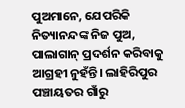ପୁଅମାନେ, ଯେପରିକି ନିତ୍ୟାନନ୍ଦଙ୍କ ନିଜ ପୁଅ, ପାଲାଗାନ୍ ପ୍ରଦର୍ଶନ କରିବାକୁ ଆଗ୍ରହୀ ନୁହଁନ୍ତି। ଲାହିରିପୁର ପଞ୍ଚାୟତର ଗାଁରୁ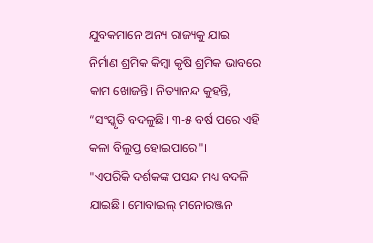ଯୁବକମାନେ ଅନ୍ୟ ରାଜ୍ୟକୁ ଯାଇ ନିର୍ମାଣ ଶ୍ରମିକ କିମ୍ବା କୃଷି ଶ୍ରମିକ ଭାବରେ କାମ ଖୋଜନ୍ତି। ନିତ୍ୟାନନ୍ଦ କୁହନ୍ତି, “ସଂସ୍କୃତି ବଦଳୁଛି। ୩-୫ ବର୍ଷ ପରେ ଏହି କଳା ବିଲୁପ୍ତ ହୋଇପାରେ"।
"ଏପରିକି ଦର୍ଶକଙ୍କ ପସନ୍ଦ ମଧ୍ୟ ବଦଳି ଯାଇଛି। ମୋବାଇଲ୍ ମନୋରଞ୍ଜନ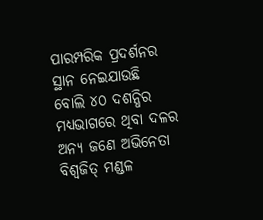ପାରମ୍ପରିକ ପ୍ରଦର୍ଶନର ସ୍ଥାନ ନେଇଯାଉଛି ବୋଲି ୪୦ ଦଶନ୍ଧିର ମଧ୍ୟଭାଗରେ ଥିବା ଦଳର ଅନ୍ୟ ଜଣେ ଅଭିନେତା ବିଶ୍ୱଜିତ୍ ମଣ୍ଡଳ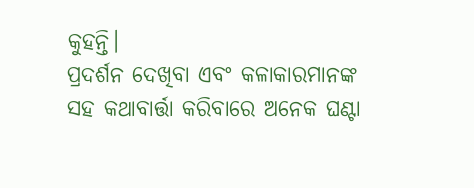କୁହନ୍ତି।
ପ୍ରଦର୍ଶନ ଦେଖିବା ଏବଂ କଳାକାରମାନଙ୍କ ସହ କଥାବାର୍ତ୍ତା କରିବାରେ ଅନେକ ଘଣ୍ଟା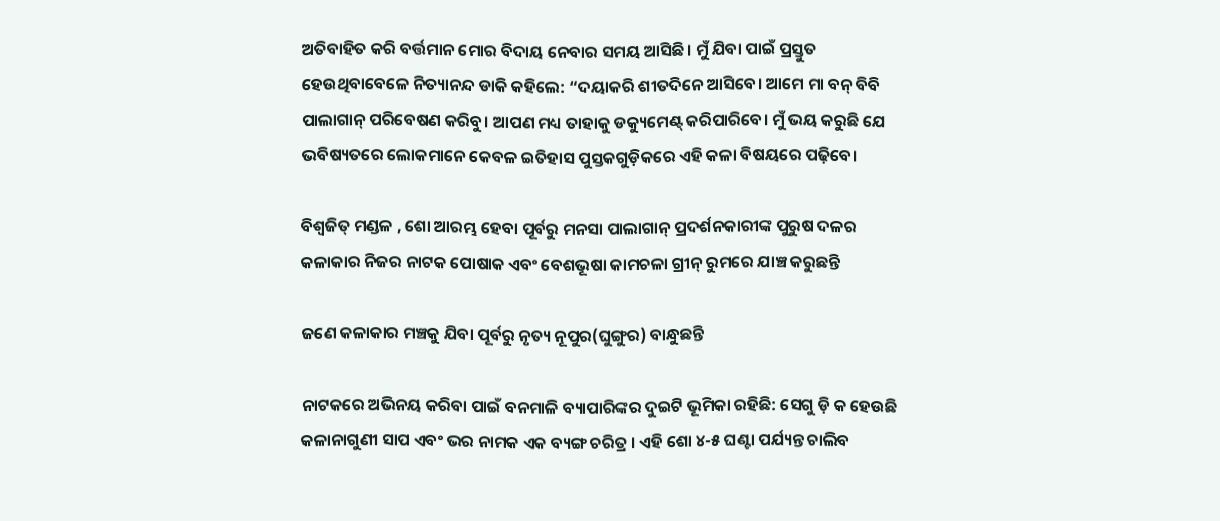ଅତିବାହିତ କରି ବର୍ତ୍ତମାନ ମୋର ବିଦାୟ ନେବାର ସମୟ ଆସିଛି। ମୁଁ ଯିବା ପାଇଁ ପ୍ରସ୍ତୁତ ହେଉଥିବାବେଳେ ନିତ୍ୟାନନ୍ଦ ଡାକି କହିଲେ: “ଦୟାକରି ଶୀତଦିନେ ଆସିବେ। ଆମେ ମା ବନ୍ ବିବି ପାଲାଗାନ୍ ପରିବେଷଣ କରିବୁ। ଆପଣ ମଧ୍ୟ ତାହାକୁ ଡକ୍ୟୁମେଣ୍ଟ୍ କରିପାରିବେ। ମୁଁ ଭୟ କରୁଛି ଯେ ଭବିଷ୍ୟତରେ ଲୋକମାନେ କେବଳ ଇତିହାସ ପୁସ୍ତକଗୁଡ଼ିକରେ ଏହି କଳା ବିଷୟରେ ପଢ଼ିବେ।

ବିଶ୍ୱଜିତ୍ ମଣ୍ଡଳ , ଶୋ ଆରମ୍ଭ ହେବା ପୂର୍ବରୁ ମନସା ପାଲାଗାନ୍ ପ୍ରଦର୍ଶନକାରୀଙ୍କ ପୁରୁଷ ଦଳର କଳାକାର ନିଜର ନାଟକ ପୋଷାକ ଏବଂ ବେଶଭୂଷା କାମଚଳା ଗ୍ରୀନ୍ ରୁମରେ ଯାଞ୍ଚ କରୁଛନ୍ତି

ଜଣେ କଳାକାର ମଞ୍ଚକୁ ଯିବା ପୂର୍ବରୁ ନୃତ୍ୟ ନୂପୁର(ଘୁଙ୍ଗୁର) ବାନ୍ଧୁଛନ୍ତି

ନାଟକରେ ଅଭିନୟ କରିବା ପାଇଁ ବନମାଳି ବ୍ୟାପାରିଙ୍କର ଦୁଇଟି ଭୂମିକା ରହିଛି: ସେଗୁ ଡ଼ି କ ହେଉଛି କଳାନାଗୁଣୀ ସାପ ଏବଂ ଭର ନାମକ ଏକ ବ୍ୟଙ୍ଗ ଚରିତ୍ର । ଏହି ଶୋ ୪-୫ ଘଣ୍ଟା ପର୍ଯ୍ୟନ୍ତ ଚାଲିବ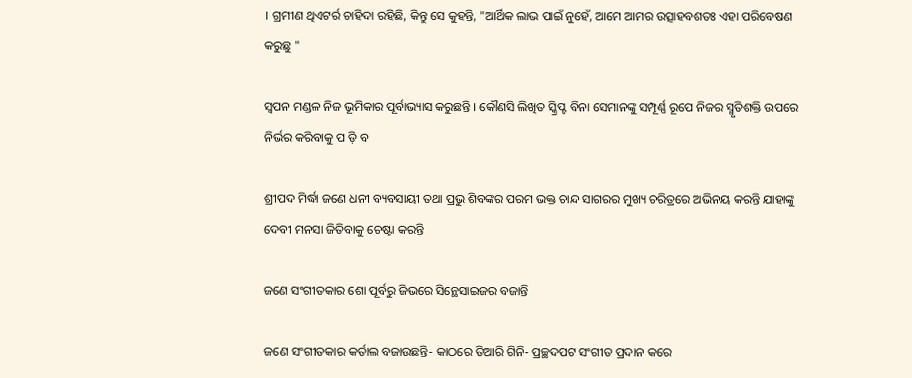। ଗ୍ରମୀଣ ଥିଏଟର୍ର ଚାହିଦା ରହିଛି, କିନ୍ତୁ ସେ କୁହନ୍ତି, "ଆର୍ଥିକ ଲାଭ ପାଇଁ ନୁହେଁ, ଆମେ ଆମର ଉତ୍ସାହବଶତଃ ଏହା ପରିବେଷଣ କରୁଛୁ "

ସ୍ୱପନ ମଣ୍ଡଳ ନିଜ ଭୂମିକାର ପୂର୍ବାଭ୍ୟାସ କରୁଛନ୍ତି । କୌଣସି ଲିଖିତ ସ୍କ୍ରିପ୍ଟ ବିନା ସେମାନଙ୍କୁ ସମ୍ପୂର୍ଣ୍ଣ ରୂପେ ନିଜର ସ୍ମୃତିଶକ୍ତି ଉପରେ ନିର୍ଭର କରିବାକୁ ପ ଡ଼ି ବ

ଶ୍ରୀପଦ ମିର୍ଦ୍ଧା ଜଣେ ଧନୀ ବ୍ୟବସାୟୀ ତଥା ପ୍ରଭୁ ଶିବଙ୍କର ପରମ ଭକ୍ତ ଚାନ୍ଦ ସାଗରର ମୁଖ୍ୟ ଚରିତ୍ରରେ ଅଭିନୟ କରନ୍ତି ଯାହାଙ୍କୁ ଦେବୀ ମନସା ଜିତିବାକୁ ଚେଷ୍ଟା କରନ୍ତି

ଜଣେ ସଂଗୀତକାର ଶୋ ପୂର୍ବରୁ ଜିଭରେ ସିନ୍ଥେସାଇଜର ବଜାନ୍ତି

ଜଣେ ସଂଗୀତକାର କର୍ତାଲ ବଜାଉଛନ୍ତି- କାଠରେ ତିଆରି ଗିନି- ପ୍ରଚ୍ଛଦପଟ ସଂଗୀତ ପ୍ରଦାନ କରେ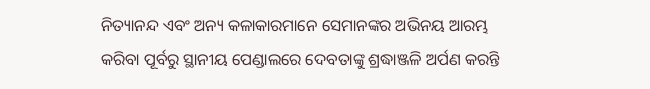ନିତ୍ୟାନନ୍ଦ ଏବଂ ଅନ୍ୟ କଳାକାରମାନେ ସେମାନଙ୍କର ଅଭିନୟ ଆରମ୍ଭ କରିବା ପୂର୍ବରୁ ସ୍ଥାନୀୟ ପେଣ୍ଡାଲରେ ଦେବତାଙ୍କୁ ଶ୍ରଦ୍ଧାଞ୍ଜଳି ଅର୍ପଣ କରନ୍ତି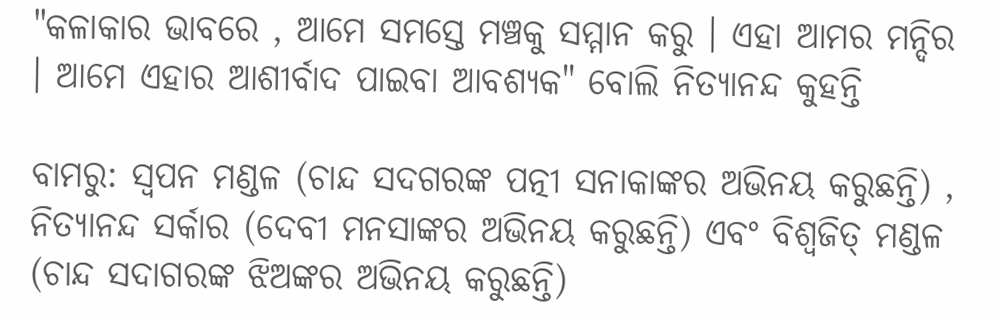"କଳାକାର ଭାବରେ , ଆମେ ସମସ୍ତେ ମଞ୍ଚକୁ ସମ୍ମାନ କରୁ । ଏହା ଆମର ମନ୍ଦିର । ଆମେ ଏହାର ଆଶୀର୍ବାଦ ପାଇବା ଆବଶ୍ୟକ" ବୋଲି ନିତ୍ୟାନନ୍ଦ କୁହନ୍ତି

ବାମରୁ: ସ୍ୱପନ ମଣ୍ଡଳ (ଚାନ୍ଦ ସଦଗରଙ୍କ ପତ୍ନୀ ସନାକାଙ୍କର ଅଭିନୟ କରୁଛନ୍ତି) , ନିତ୍ୟାନନ୍ଦ ସର୍କାର (ଦେବୀ ମନସାଙ୍କର ଅଭିନୟ କରୁଛନ୍ତି) ଏବଂ ବିଶ୍ୱଜିତ୍ ମଣ୍ଡଳ (ଚାନ୍ଦ ସଦାଗରଙ୍କ ଝିଅଙ୍କର ଅଭିନୟ କରୁଛନ୍ତି)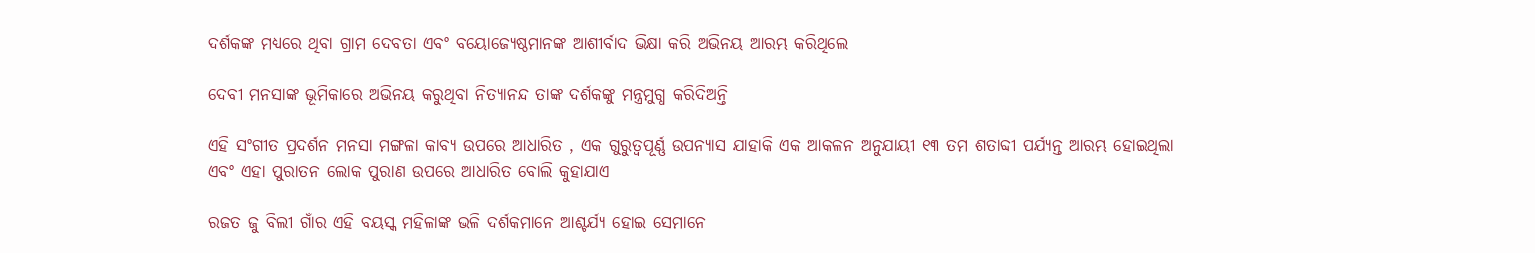ଦର୍ଶକଙ୍କ ମଧ୍ୟରେ ଥିବା ଗ୍ରାମ ଦେବତା ଏବଂ ବୟୋଜ୍ୟେଷ୍ଠମାନଙ୍କ ଆଶୀର୍ବାଦ ଭିକ୍ଷା କରି ଅଭିନୟ ଆରମ୍ଭ କରିଥିଲେ

ଦେବୀ ମନସାଙ୍କ ଭୂମିକାରେ ଅଭିନୟ କରୁଥିବା ନିତ୍ୟାନନ୍ଦ ତାଙ୍କ ଦର୍ଶକଙ୍କୁ ମନ୍ତ୍ରମୁଗ୍ଧ କରିଦିଅନ୍ତି

ଏହି ସଂଗୀତ ପ୍ରଦର୍ଶନ ମନସା ମଙ୍ଗଳା କାବ୍ୟ ଉପରେ ଆଧାରିତ , ଏକ ଗୁରୁତ୍ୱପୂର୍ଣ୍ଣ ଉପନ୍ୟାସ ଯାହାକି ଏକ ଆକଳନ ଅନୁଯାୟୀ ୧୩ ତମ ଶତାବ୍ଦୀ ପର୍ଯ୍ୟନ୍ତ ଆରମ୍ଭ ହୋଇଥିଲା ଏବଂ ଏହା ପୁରାତନ ଲୋକ ପୁରାଣ ଉପରେ ଆଧାରିତ ବୋଲି କୁହାଯାଏ

ରଜତ ଜୁ ବିଲୀ ଗାଁର ଏହି ବୟସ୍କ ମହିଳାଙ୍କ ଭଳି ଦର୍ଶକମାନେ ଆଶ୍ଚର୍ଯ୍ୟ ହୋଇ ସେମାନେ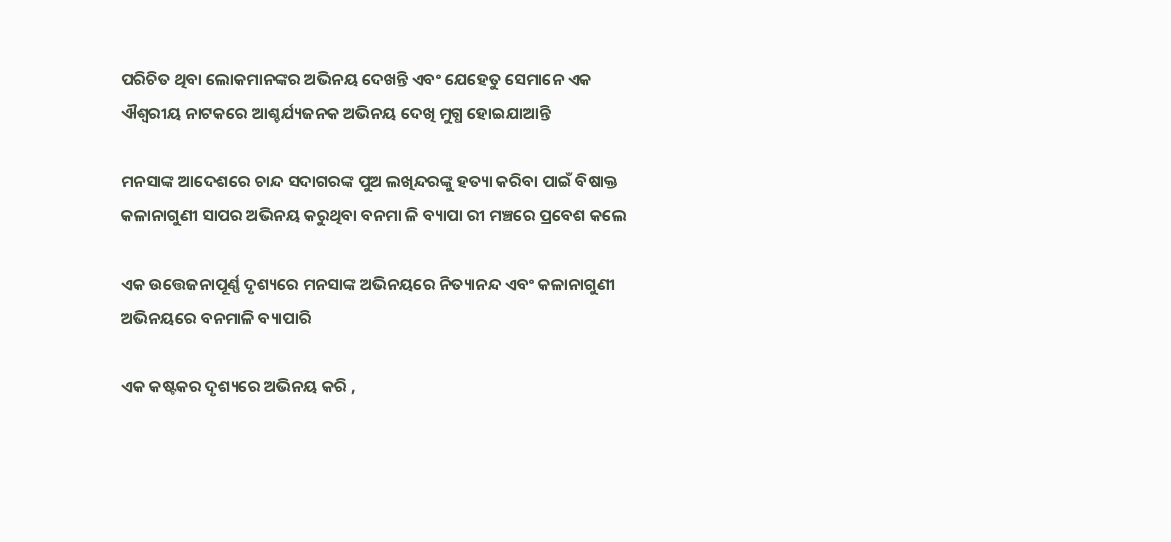ପରିଚିତ ଥିବା ଲୋକମାନଙ୍କର ଅଭିନୟ ଦେଖନ୍ତି ଏବଂ ଯେହେତୁ ସେମାନେ ଏକ ଐଶ୍ୱରୀୟ ନାଟକରେ ଆଶ୍ଚର୍ଯ୍ୟଜନକ ଅଭିନୟ ଦେଖି ମୁଗ୍ଧ ହୋଇଯାଆନ୍ତି

ମନସାଙ୍କ ଆଦେଶରେ ଚାନ୍ଦ ସଦାଗରଙ୍କ ପୁଅ ଲଖିନ୍ଦରଙ୍କୁ ହତ୍ୟା କରିବା ପାଇଁ ବିଷାକ୍ତ କଳାନାଗୁଣୀ ସାପର ଅଭିନୟ କରୁଥିବା ବନମା ଳି ବ୍ୟାପା ରୀ ମଞ୍ଚରେ ପ୍ରବେଶ କଲେ

ଏକ ଉତ୍ତେଜନାପୂର୍ଣ୍ଣ ଦୃଶ୍ୟରେ ମନସାଙ୍କ ଅଭିନୟରେ ନିତ୍ୟାନନ୍ଦ ଏବଂ କଳାନାଗୁଣୀ ଅଭିନୟରେ ବନମାଳି ବ୍ୟାପାରି

ଏକ କଷ୍ଟକର ଦୃଶ୍ୟରେ ଅଭିନୟ କରି ,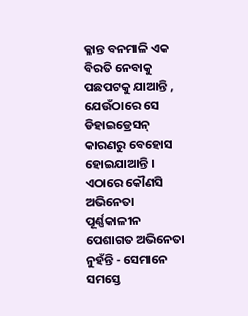କ୍ଳାନ୍ତ ବନମାଳି ଏକ ବିରତି ନେବାକୁ ପଛପଟକୁ ଯାଆନ୍ତି , ଯେଉଁଠାରେ ସେ ଡିହାଇଡ୍ରେସନ୍ କାରଣରୁ ବେହୋସ ହୋଇଯାଆନ୍ତି । ଏଠାରେ କୌଣସି ଅଭିନେତା ପୂର୍ଣ୍ଣକାଳୀନ ପେଶାଗତ ଅଭିନେତା ନୁହଁନ୍ତି - ସେମାନେ ସମସ୍ତେ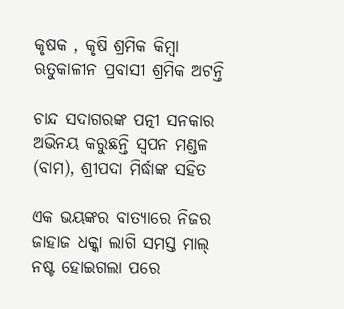କୃଷକ , କୃଷି ଶ୍ରମିକ କିମ୍ବା ଋତୁକାଳୀନ ପ୍ରବାସୀ ଶ୍ରମିକ ଅଟନ୍ତି

ଚାନ୍ଦ ସଦାଗରଙ୍କ ପତ୍ନୀ ସନକାର ଅଭିନୟ କରୁଛନ୍ତି ସ୍ୱପନ ମଣ୍ଡଳ (ବାମ), ଶ୍ରୀପଦା ମିର୍ଦ୍ଧାଙ୍କ ସହିତ

ଏକ ଭୟଙ୍କର ବାତ୍ୟାରେ ନିଜର ଜାହାଜ ଧକ୍କା ଲାଗି ସମସ୍ତ ମାଲ୍ ନଷ୍ଟ ହୋଇଗଲା ପରେ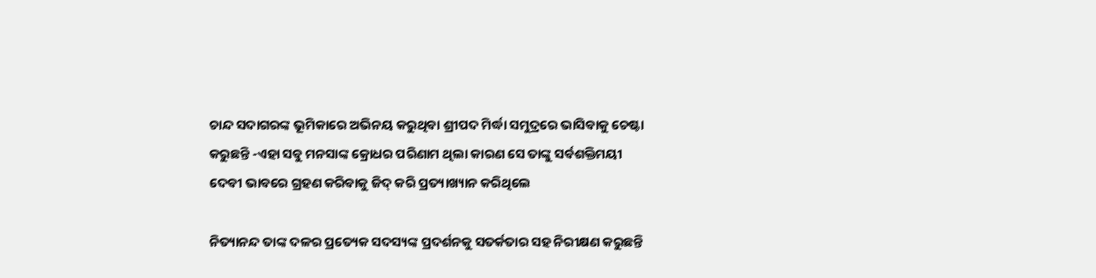ଚାନ୍ଦ ସଦାଗରଙ୍କ ଭୂମିକାରେ ଅଭିନୟ କରୁଥିବା ଶ୍ରୀପଦ ମିର୍ଦ୍ଧା ସମୁଦ୍ରରେ ଭାସିବାକୁ ଚେଷ୍ଟା କରୁଛନ୍ତି -ଏହା ସବୁ ମନସାଙ୍କ କ୍ରୋଧର ପରିଣାମ ଥିଲା କାରଣ ସେ ତାଙ୍କୁ ସର୍ବଶକ୍ତିମୟୀ ଦେବୀ ଭାବରେ ଗ୍ରହଣ କରିବାକୁ ଜିଦ୍ କରି ପ୍ରତ୍ୟାଖ୍ୟାନ କରିଥିଲେ

ନିତ୍ୟାନନ୍ଦ ତାଙ୍କ ଦଳର ପ୍ରତ୍ୟେକ ସଦସ୍ୟଙ୍କ ପ୍ରଦର୍ଶନକୁ ସତର୍କତାର ସହ ନିରୀକ୍ଷଣ କରୁଛନ୍ତି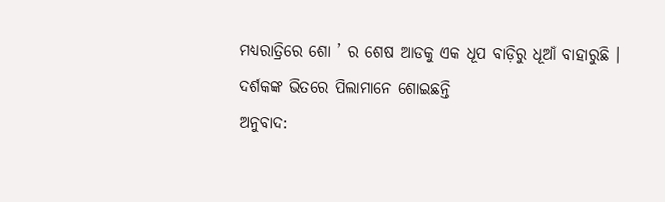ମଧ୍ୟରାତ୍ରିରେ ଶୋ ’ ର ଶେଷ ଆଡକୁ ଏକ ଧୂପ ବାଡ଼ିରୁ ଧୂଆଁ ବାହାରୁଛି । ଦର୍ଶକଙ୍କ ଭିତରେ ପିଲାମାନେ ଶୋଇଛନ୍ତି
ଅନୁବାଦ: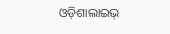ଓଡ଼ିଶାଲାଇଭ୍